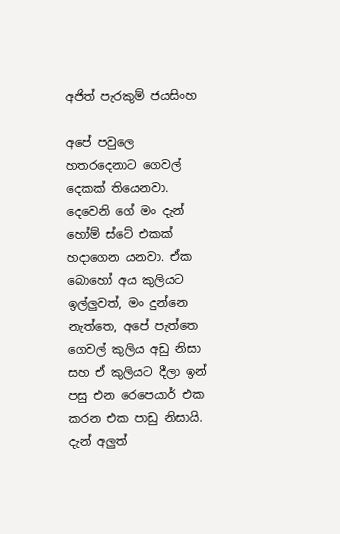අජිත් පැරකුම් ජයසිංහ

අපේ පවුලෙ හතරදෙනාට ගෙවල් දෙකක් තියෙනවා. දෙවෙනි ගේ මං දැන් හෝම් ස්ටේ එකක් හදාගෙන යනවා. ඒක බොහෝ අය කුලියට ඉල්ලුවත්, මං දුන්නෙ නැත්තෙ, අපේ පැත්තෙ ගෙවල් කුලිය අඩු නිසා සහ ඒ කුලියට දීලා ඉන් පසු එන රෙපෙයාර් එක කරන එක පාඩු නිසායි. දැන් අලුත්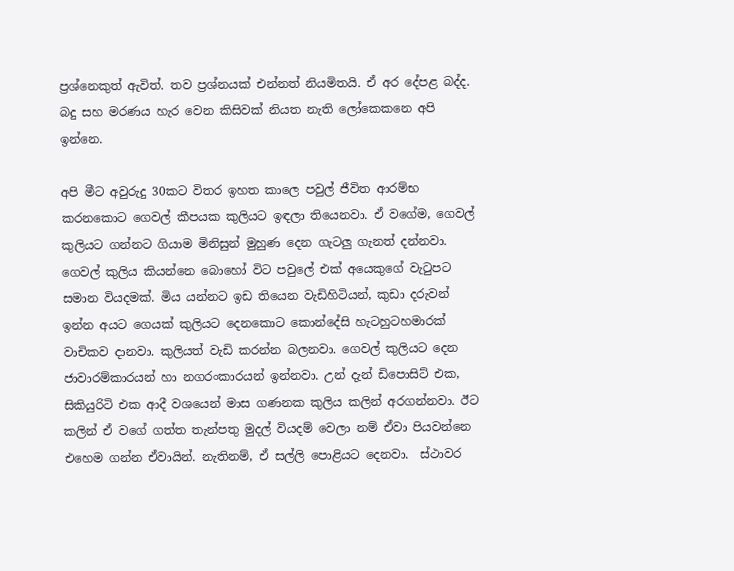ප්‍රශ්නෙකුත් ඇවිත්. තව ප්‍රශ්නයක් එන්නත් නියමිතයි. ඒ අර දේපළ බද්ද. බදු සහ මරණය හැර වෙන කිසිවක් නියත නැති ලෝකෙකනෙ අපි ඉන්නෙ.

අපි මීට අවුරුදු 30කට විතර ඉහත කාලෙ පවුල් ජීවිත ආරම්භ කරනකොට ගෙවල් කීපයක කුලියට ඉඳලා තියෙනවා. ඒ වගේම, ගෙවල් කුලියට ගන්නට ගියාම මිනිසුන් මුහුණ දෙන ගැටලු ගැනත් දන්නවා. ගෙවල් කුලිය කියන්නෙ බොහෝ විට පවුලේ එක් අයෙකුගේ වැටුපට සමාන වියදමක්. මිය යන්නට ඉඩ තියෙන වැඩිහිටියන්, කුඩා දරුවන් ඉන්න අයට ගෙයක් කුලියට දෙනකොට කොන්දේසි හැටහුටහමාරක් වාචිකව දානවා. කුලියත් වැඩි කරන්න බලනවා. ගෙවල් කුලියට දෙන ජාවාරම්කාරයන් හා නගරංකාරයන් ඉන්නවා. උන් දැන් ඩිපොසිට් එක, සිකියුරිටි එක ආදී වශයෙන් මාස ගණනක කුලිය කලින් අරගන්නවා. ඊට කලින් ඒ වගේ ගත්ත තැන්පතු මුදල් වියදම් වෙලා නම් ඒවා පියවන්නෙ එහෙම ගන්න ඒවායින්. නැතිනම්, ඒ සල්ලි පොළියට දෙනවා.  ස්ථාවර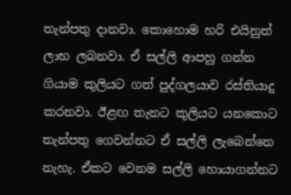තැන්පතු දානවා. කොහොම හරි එයිනුත් ලාභ ලබනවා. ඒ සල්ලි ආපහු ගන්න ගියාම කුලියට ගත් පුද්ගලයාව රස්තියාදු කරනවා. ඊළඟ තැනට කුලියට යනකොට තැන්පතු ගෙවන්නට ඒ සල්ලි ලැබෙන්නෙ නැහැ. ඒකට වෙනම සල්ලි හොයාගන්නට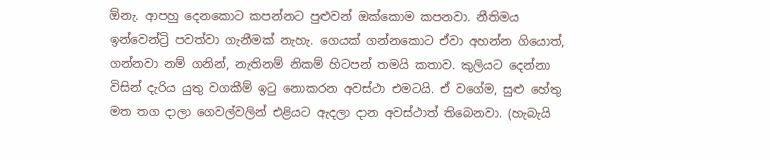ඕනැ. ආපහු දෙනකොට කපන්නට පුළුවන් ඔක්කොම කපනවා. නීතිමය ඉන්වෙන්ට්‍රි පවත්වා ගැනීමක් නැහැ. ගෙයක් ගන්නකොට ඒවා අහන්න ගියොත්, ගන්නවා නම් ගනින්, නැතිනම් නිකම් හිටපන් තමයි කතාව. කුලියට දෙන්නා විසින් දැරිය යුතු වගකීම් ඉටු නොකරන අවස්ථා එමටයි. ඒ වගේම, සුළු හේතු මත තග දාලා ගෙවල්වලින් එළියට ඇදලා දාන අවස්ථාත් තිබෙනවා. (හැබැයි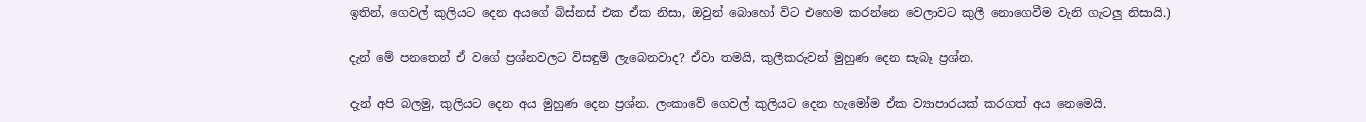ඉතින්, ගෙවල් කුලියට දෙන අයගේ බිස්නස් එක ඒක නිසා, ඔවුන් බොහෝ විට එහෙම කරන්නෙ වෙලාවට කුලී නොගෙවීම වැනි ගැටලු නිසායි.)

දැන් මේ පනතෙන් ඒ වගේ ප්‍රශ්නවලට විසඳුම් ලැබෙනවාද? ඒවා තමයි, කුලීකරුවන් මුහුණ දෙන සැබෑ ප්‍රශ්න.

දැන් අපි බලමු, කුලියට දෙන අය මුහුණ දෙන ප්‍රශ්න. ලංකාවේ ගෙවල් කුලියට දෙන හැමෝම ඒක ව්‍යාපාරයක් කරගත් අය නෙමෙයි.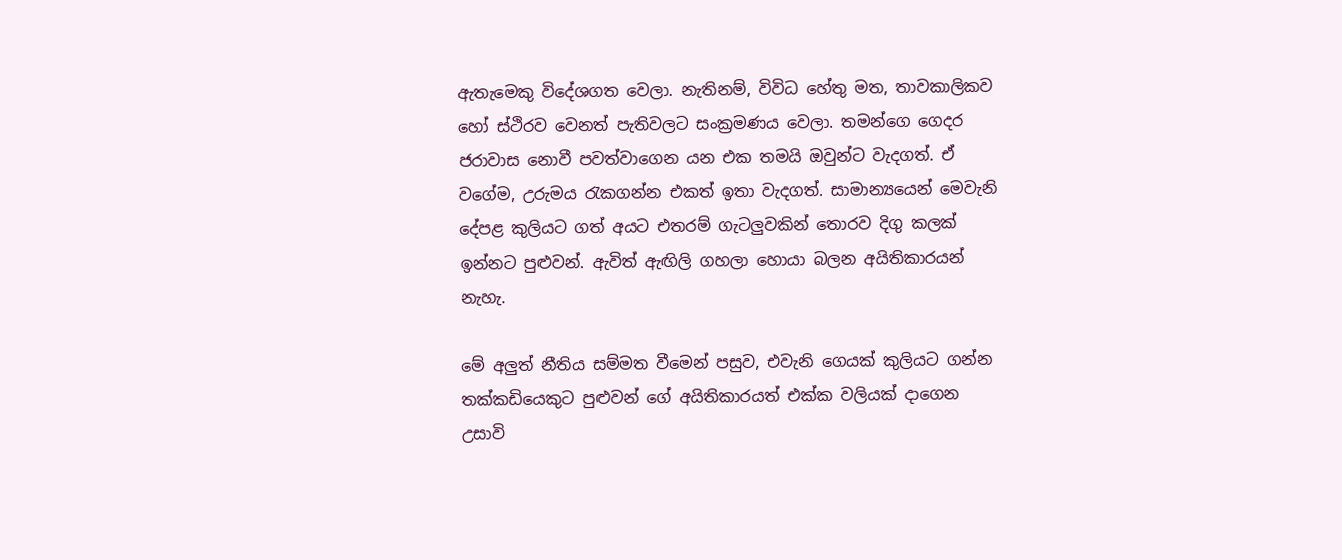ඇතැමෙකු විදේශගත වෙලා. නැතිනම්, විවිධ හේතු මත, තාවකාලිකව හෝ ස්ථිරව වෙනත් පැතිවලට සංක්‍රමණය වෙලා. තමන්ගෙ ගෙදර ජරාවාස නොවී පවත්වාගෙන යන එක තමයි ඔවුන්ට වැදගත්. ඒ වගේම, උරුමය රැකගන්න එකත් ඉතා වැදගත්. සාමාන්‍යයෙන් මෙවැනි දේපළ කුලියට ගත් අයට එතරම් ගැටලුවකින් තොරව දිගු කලක් ඉන්නට පුළුවන්. ඇවිත් ඇඟිලි ගහලා හොයා බලන අයිතිකාරයන් නැහැ.

මේ අලුත් නීතිය සම්මත වීමෙන් පසුව, එවැනි ගෙයක් කුලියට ගන්න තක්කඩියෙකුට පුළුවන් ගේ අයිතිකාරයත් එක්ක වලියක් දාගෙන උසාවි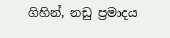ගිහින්, නඩු ප්‍රමාදය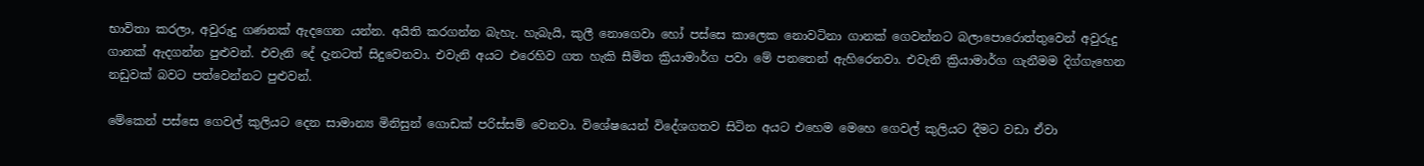භාවිතා කරලා, අවුරුදු ගණනක් ඇදගෙන යන්න. අයිති කරගන්න බැහැ. හැබැයි, කුලී නොගෙවා හෝ පස්සෙ කාලෙක නොවටිනා ගානක් ගෙවන්නට බලාපොරොත්තුවෙන් අවුරුදු ගානක් ඇදගන්න පුළුවන්. එවැනි දේ දැනටත් සිදුවෙනවා. එවැනි අයට එරෙහිව ගත හැකි සීමිත ක්‍රියාමාර්ග පවා මේ පනතෙන් ඇහිරෙනවා. එවැනි ක්‍රියාමාර්ග ගැනීමම දිග්ගැහෙන නඩුවක් බවට පත්වෙන්නට පුළුවන්.

මේකෙන් පස්සෙ ගෙවල් කුලියට දෙන සාමාන්‍ය මිනිසුන් ගොඩක් පරිස්සම් වෙනවා. විශේෂයෙන් විදේශගතව සිටින අයට එහෙම මෙහෙ ගෙවල් කුලියට දීමට වඩා ඒවා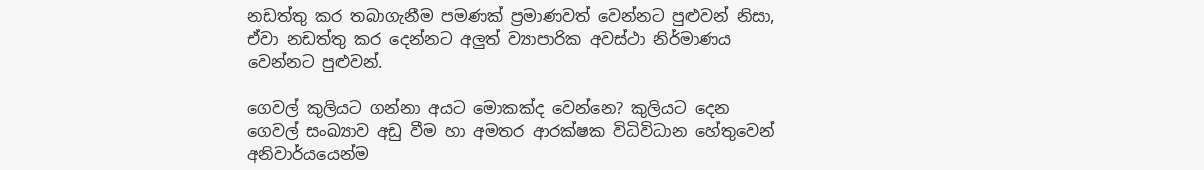නඩත්තු කර තබාගැනීම පමණක් ප්‍රමාණවත් වෙන්නට පුළුවන් නිසා, ඒවා නඩත්තු කර දෙන්නට අලුත් ව්‍යාපාරික අවස්ථා නිර්මාණය වෙන්නට පුළුවන්.

ගෙවල් කුලියට ගන්නා අයට මොකක්ද වෙන්නෙ? කුලියට දෙන ගෙවල් සංඛ්‍යාව අඩු වීම හා අමතර ආරක්ෂක විධිවිධාන හේතුවෙන් අනිවාර්යයෙන්ම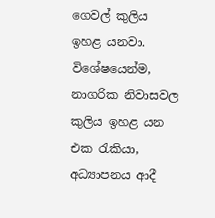ගෙවල් කුලිය ඉහළ යනවා. විශේෂයෙන්ම, නාගරික නිවාසවල කුලිය ඉහළ යන එක රැකියා, අධ්‍යාපනය ආදී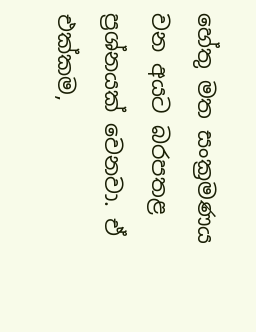හේතු මත සංක්‍රමණය වන අයට බරපතළ ප්‍රශ්නයක් වෙනවා. ඒ එක්කම,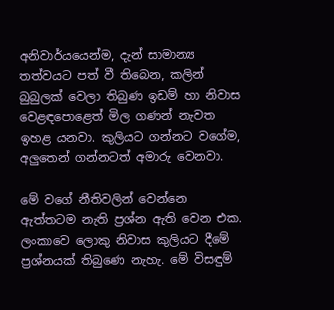අනිවාර්යයෙන්ම, දැන් සාමාන්‍ය තත්වයට පත් වී තිබෙන, කලින් බුබුලක් වෙලා තිබුණ ඉඩම් හා නිවාස වෙළඳපොළෙත් මිල ගණන් නැවත ඉහළ යනවා. කුලියට ගන්නට වගේම, අලුතෙන් ගන්නටත් අමාරු වෙනවා.

මේ වගේ නීතිවලින් වෙන්නෙ ඇත්තටම නැති ප්‍රශ්න ඇති වෙන එක. ලංකාවෙ ලොකු නිවාස කුලියට දීමේ ප්‍රශ්නයක් තිබුණෙ නැහැ. මේ විසඳුම්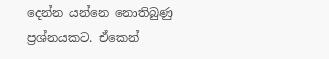දෙන්න යන්නෙ නොතිබුණු ප්‍රශ්නයකට. ඒකෙන්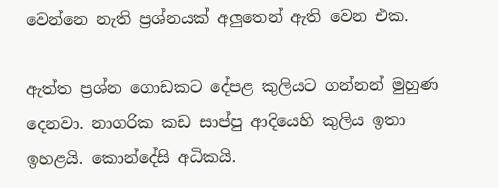වෙන්නෙ නැති ප්‍රශ්නයක් අලුතෙන් ඇති වෙන එක.

ඇත්ත ප්‍රශ්න ගොඩකට දේපළ කුලියට ගන්නන් මුහුණ දෙනවා. නාගරික කඩ සාප්පු ආදියෙහි කුලිය ඉතා ඉහළයි. කොන්දේසි අධිකයි.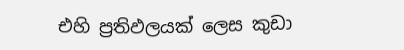එහි ප්‍රතිඵලයක් ලෙස කුඩා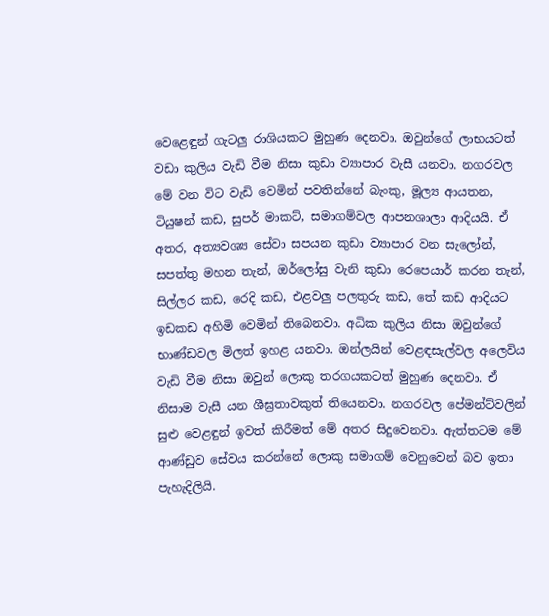වෙළෙඳුන් ගැටලු රාශියකට මුහුණ දෙනවා. ඔවුන්ගේ ලාභයටත් වඩා කුලිය වැඩි වීම නිසා කුඩා ව්‍යාපාර වැසී යනවා. නගරවල මේ වන විට වැඩි වෙමින් පවතින්නේ බැංකු, මූල්‍ය ආයතන, ටියුෂන් කඩ, සුපර් මාකට්, සමාගම්වල ආපනශාලා ආදියයි. ඒ අතර, අත්‍යවශ්‍ය සේවා සපයන කුඩා ව්‍යාපාර වන සැලෝන්, සපත්තු මහන තැන්, ඔර්ලෝසු වැනි කුඩා රෙපෙයාර් කරන තැන්, සිල්ලර කඩ, රෙදි කඩ, එළවලු පලතුරු කඩ, තේ කඩ ආදියට ඉඩකඩ අහිමි වෙමින් තිබෙනවා. අධික කුලිය නිසා ඔවුන්ගේ භාණ්ඩවල මිලත් ඉහළ යනවා. ඔන්ලයින් වෙළඳසැල්වල අලෙවිය වැඩි වීම නිසා ඔවුන් ලොකු තරගයකටත් මුහුණ දෙනවා. ඒ නිසාම වැසී යන ශීඝ්‍රතාවකුත් තියෙනවා. නගරවල පේමන්ට්වලින් සුළු වෙළඳුන් ඉවත් කිරීමත් මේ අතර සිදුවෙනවා. ඇත්තටම මේ ආණ්ඩුව සේවය කරන්නේ ලොකු සමාගම් වෙනුවෙන් බව ඉතා පැහැදිලියි.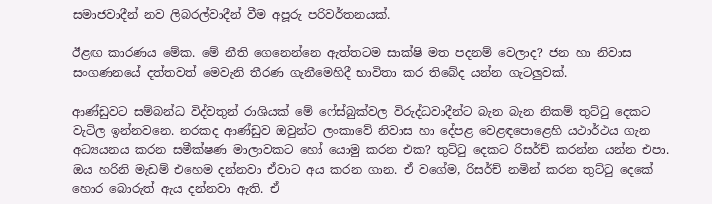සමාජවාදීන් නව ලිබරල්වාදීන් වීම අපූරු පරිවර්තනයක්.

ඊළඟ කාරණය මේක. මේ නීති ගෙනෙන්නෙ ඇත්තටම සාක්ෂි මත පදනම් වෙලාද? ජන හා නිවාස සංගණනයේ දත්තවත් මෙවැනි තීරණ ගැනීමෙහිදී භාවිතා කර තිබේද යන්න ගැටලුවක්.

ආණ්ඩුවට සම්බන්ධ විද්වතුන් රාශියක් මේ ෆේස්බුක්වල විරුද්ධවාදීන්ට බැන බැන නිකම් තුට්ටු දෙකට වැටිල ඉන්නවනෙ. නරකද ආණ්ඩුව ඔවුන්ට ලංකාවේ නිවාස හා දේපළ වෙළඳපොළෙහි යථාර්ථය ගැන අධ්‍යයනය කරන සමීක්ෂණ මාලාවකට හෝ යොමු කරන එක? තුට්ටු දෙකට රිසර්ච් කරන්න යන්න එපා. ඔය හරිනි මැඩම් එහෙම දන්නවා ඒවාට අය කරන ගාන. ඒ වගේම, රිසර්ච් නමින් කරන තුට්ටු දෙකේ හොර බොරුත් ඇය දන්නවා ඇති. ඒ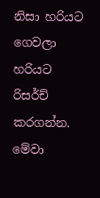නිසා හරියට ගෙවලා හරියට රිසර්ච් කරගන්න. මේවා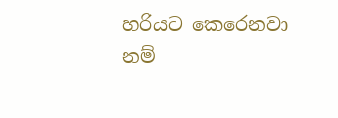හරියට කෙරෙනවා නම්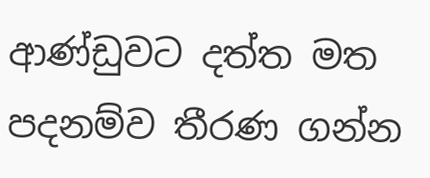ආණ්ඩුවට දත්ත මත පදනම්ව තීරණ ගන්න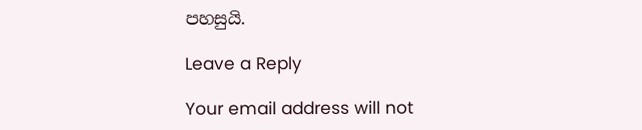පහසුයි.

Leave a Reply

Your email address will not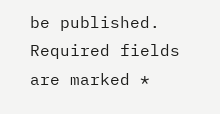be published. Required fields are marked *